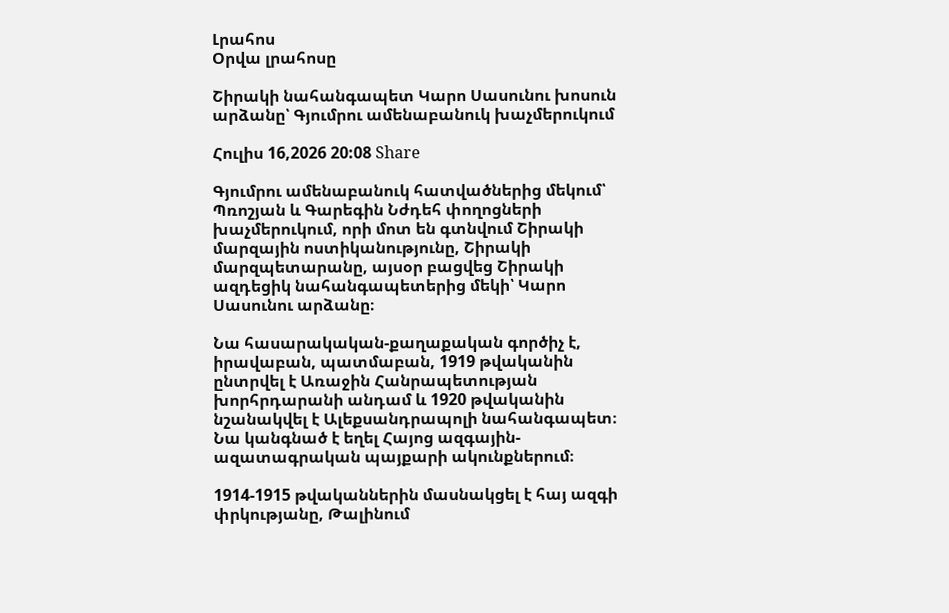Լրահոս
Օրվա լրահոսը

Շիրակի նահանգապետ Կարո Սասունու խոսուն արձանը՝ Գյումրու ամենաբանուկ խաչմերուկում

Հուլիս 16,2026 20:08 Share

Գյումրու ամենաբանուկ հատվածներից մեկում՝ Պռոշյան և Գարեգին Նժդեհ փողոցների խաչմերուկում, որի մոտ են գտնվում Շիրակի մարզային ոստիկանությունը, Շիրակի մարզպետարանը, այսօր բացվեց Շիրակի ազդեցիկ նահանգապետերից մեկի՝ Կարո Սասունու արձանը։

Նա հասարակական-քաղաքական գործիչ է, իրավաբան, պատմաբան, 1919 թվականին ընտրվել է Առաջին Հանրապետության խորհրդարանի անդամ և 1920 թվականին նշանակվել է Ալեքսանդրապոլի նահանգապետ։ Նա կանգնած է եղել Հայոց ազգային- ազատագրական պայքարի ակունքներում։

1914-1915 թվականներին մասնակցել է հայ ազգի փրկությանը, Թալինում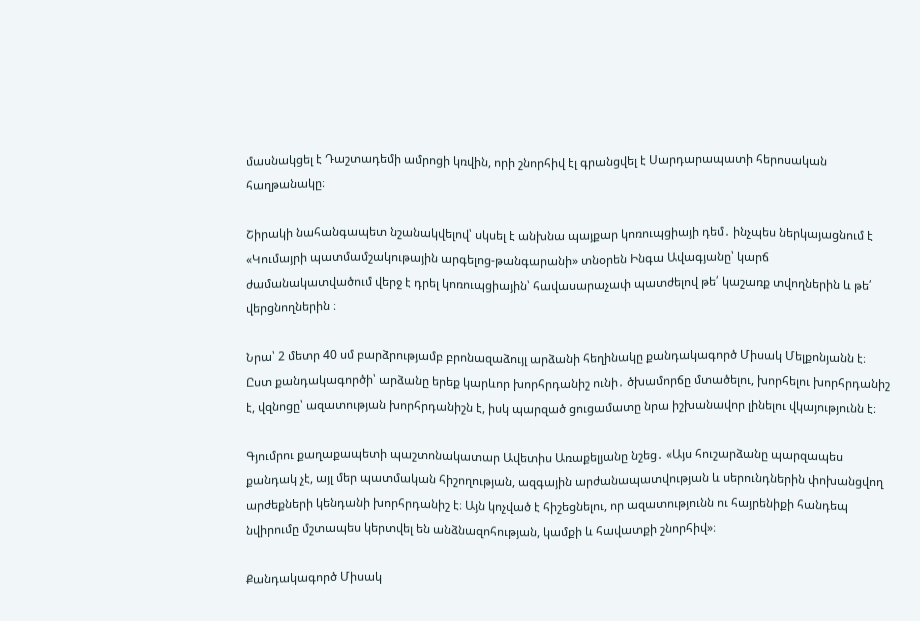մասնակցել է Դաշտադեմի ամրոցի կռվին, որի շնորհիվ էլ գրանցվել է Սարդարապատի հերոսական հաղթանակը։

Շիրակի նահանգապետ նշանակվելով՝ սկսել է անխնա պայքար կոռուպցիայի դեմ․ ինչպես ներկայացնում է «Կումայրի պատմամշակութային արգելոց-թանգարանի» տնօրեն Ինգա Ավագյանը՝ կարճ ժամանակատվածում վերջ է դրել կոռուպցիային՝ հավասարաչափ պատժելով թե՛ կաշառք տվողներին և թե՛ վերցնողներին ։

Նրա՝ 2 մետր 40 սմ բարձրությամբ բրոնազաձույլ արձանի հեղինակը քանդակագործ Միսակ Մելքոնյանն է։ Ըստ քանդակագործի՝ արձանը երեք կարևոր խորհրդանիշ ունի․ ծխամորճը մտածելու, խորհելու խորհրդանիշ է, վզնոցը՝ ազատության խորհրդանիշն է, իսկ պարզած ցուցամատը նրա իշխանավոր լինելու վկայությունն է։

Գյումրու քաղաքապետի պաշտոնակատար Ավետիս Առաքելյանը նշեց․ «Այս հուշարձանը պարզապես քանդակ չէ, այլ մեր պատմական հիշողության, ազգային արժանապատվության և սերունդներին փոխանցվող արժեքների կենդանի խորհրդանիշ է։ Այն կոչված է հիշեցնելու, որ ազատությունն ու հայրենիքի հանդեպ նվիրումը մշտապես կերտվել են անձնազոհության, կամքի և հավատքի շնորհիվ»։

Քանդակագործ Միսակ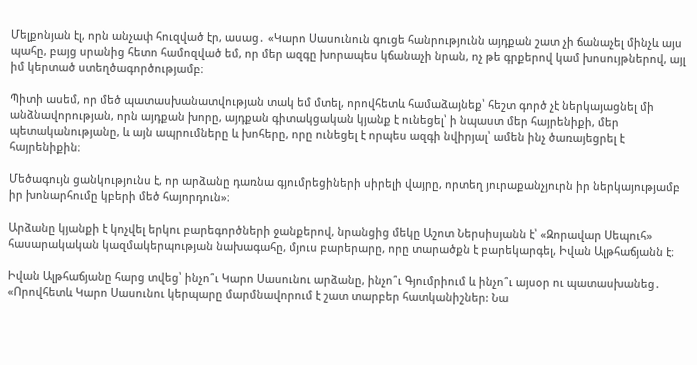Մելքոնյան էլ, որն անչափ հուզված էր, ասաց․ «Կարո Սասունուն գուցե հանրությունն այդքան շատ չի ճանաչել մինչև այս պահը, բայց սրանից հետո համոզված եմ, որ մեր ազգը խորապես կճանաչի նրան, ոչ թե գրքերով կամ խոսույթներով, այլ իմ կերտած ստեղծագործությամբ։

Պիտի ասեմ, որ մեծ պատասխանատվության տակ եմ մտել, որովհետև համաձայնեք՝ հեշտ գործ չէ ներկայացնել մի անձնավորության, որն այդքան խորը, այդքան գիտակցական կյանք է ունեցել՝ ի նպաստ մեր հայրենիքի, մեր պետականությանը, և այն ապրումները և խոհերը, որը ունեցել է որպես ազգի նվիրյալ՝ ամեն ինչ ծառայեցրել է հայրենիքին։

Մեծագույն ցանկությունս է, որ արձանը դառնա գյումրեցիների սիրելի վայրը, որտեղ յուրաքանչյուրն իր ներկայությամբ իր խոնարհումը կբերի մեծ հայորդուն»։

Արձանը կյանքի է կոչվել երկու բարեգործների ջանքերով, նրանցից մեկը Աշոտ Ներսիսյանն է՝ «Զորավար Սեպուհ» հասարակական կազմակերպության նախագահը, մյուս բարերարը, որը տարածքն է բարեկարգել, Իվան Ալթհաճյանն է։

Իվան Ալթհաճյանը հարց տվեց՝ ինչո՞ւ Կարո Սասունու արձանը, ինչո՞ւ Գյումրիում և ինչո՞ւ այսօր ու պատասխանեց․  «Որովհետև Կարո Սասունու կերպարը մարմնավորում է շատ տարբեր հատկանիշներ: Նա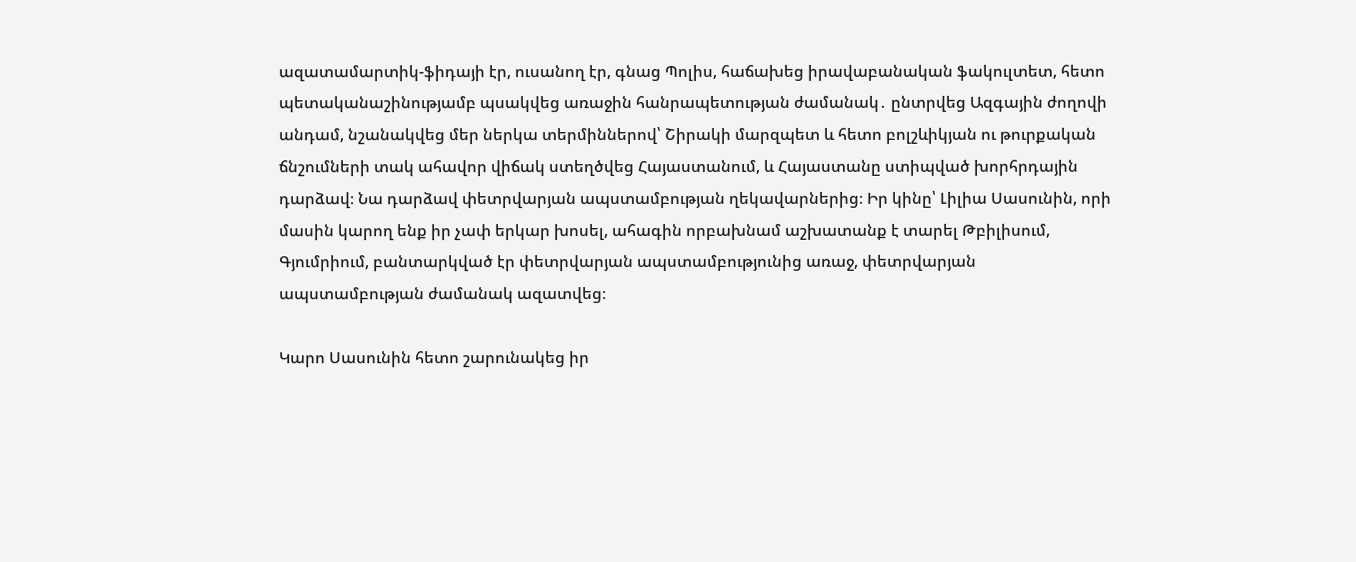ազատամարտիկ-ֆիդայի էր, ուսանող էր, գնաց Պոլիս, հաճախեց իրավաբանական ֆակուլտետ, հետո պետականաշինությամբ պսակվեց առաջին հանրապետության ժամանակ․ ընտրվեց Ազգային ժողովի անդամ, նշանակվեց մեր ներկա տերմիններով՝ Շիրակի մարզպետ և հետո բոլշևիկյան ու թուրքական ճնշումների տակ ահավոր վիճակ ստեղծվեց Հայաստանում, և Հայաստանը ստիպված խորհրդային դարձավ։ Նա դարձավ փետրվարյան ապստամբության ղեկավարներից։ Իր կինը՝ Լիլիա Սասունին, որի մասին կարող ենք իր չափ երկար խոսել, ահագին որբախնամ աշխատանք է տարել Թբիլիսում, Գյումրիում, բանտարկված էր փետրվարյան ապստամբությունից առաջ, փետրվարյան ապստամբության ժամանակ ազատվեց։

Կարո Սասունին հետո շարունակեց իր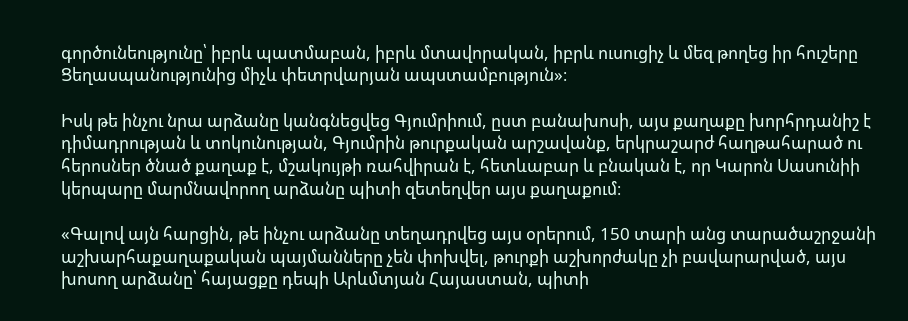գործունեությունը՝ իբրև պատմաբան, իբրև մտավորական, իբրև ուսուցիչ և մեզ թողեց իր հուշերը Ցեղասպանությունից միչև փետրվարյան ապստամբություն»։

Իսկ թե ինչու նրա արձանը կանգնեցվեց Գյումրիում, ըստ բանախոսի, այս քաղաքը խորհրդանիշ է դիմադրության և տոկունության, Գյումրին թուրքական արշավանք, երկրաշարժ հաղթահարած ու հերոսներ ծնած քաղաք է, մշակույթի ռահվիրան է, հետևաբար և բնական է, որ Կարոն Սասունիի կերպարը մարմնավորող արձանը պիտի զետեղվեր այս քաղաքում։

«Գալով այն հարցին, թե ինչու արձանը տեղադրվեց այս օրերում, 150 տարի անց տարածաշրջանի աշխարհաքաղաքական պայմանները չեն փոխվել, թուրքի աշխորժակը չի բավարարված, այս խոսող արձանը՝ հայացքը դեպի Արևմտյան Հայաստան, պիտի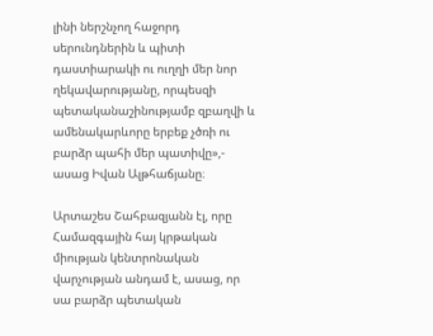լինի ներշնչող հաջորդ սերունդներին և պիտի դաստիարակի ու ուղղի մեր նոր ղեկավարությանը, որպեսզի պետականաշինությամբ զբաղվի և ամենակարևորը երբեք չծռի ու բարձր պահի մեր պատիվը»,- ասաց Իվան Ալթհաճյանը։

Արտաշես Շահբազյանն էլ, որը  Համազգային հայ կրթական միության կենտրոնական վարչության անդամ է, ասաց, որ  սա բարձր պետական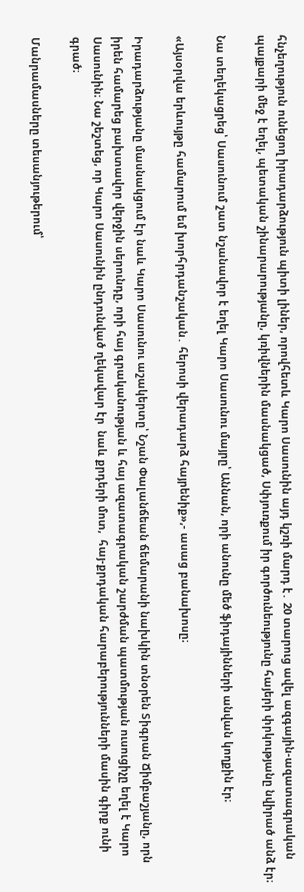հնչեղություն ունեցող իրադարձություն պիտի լիներ, որովհետև Կարո Սասունին այդ կշռի մարդ է․ 20 տարուց ավել ազգային-ազատագրական պայքարի մեջ է եղել, պետական շինարարությանը, կռիվներին մասնակցած, Սփյուռքում իր գործունեությունը հայերի փրկությանը նվիրած անձ էր։

Նա տեղեկացրեց՝ Սասունում շատ նշանավոր է եղել Կարո Սասունու մայրը՝ Աննան, որի անունը մեծ ֆիդայինների անվան կողքին էր։

«Այսօրվա երևույթը համարում եմ խորհրդանշական․ հերոսի վերադարձ հայրենիք»,- ասաց բանախոսը։

Իրադարձությանը մասնակցում էր նաև Կարո Սասունու աշակերտը՝ Նշան Փալանճեան ճեմարանի նախկին տնօրեն Տիգրան Ճիմբաշյանը, որն իրեն համարեց բախտավոր վերջին սերունդը, որի հայ գրականության և հայ ազատագրական շարժման պատմության ուսուցիչը եղել է Կարո Սասունին։ Նա շեշտեց, որ Կարո Սասունին ընդունված ղեկավար էր  նաև քրդերի մոտ,  հայ-քրդական հարաբերությունների մասին գիրք ունի գրած։

Մանրամասները տեսանյութերում՝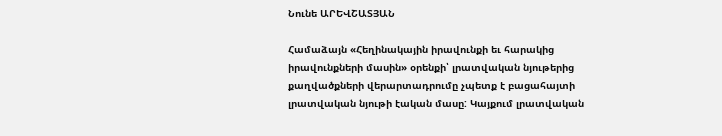Նունե ԱՐԵՎՇԱՏՅԱՆ

Համաձայն «Հեղինակային իրավունքի եւ հարակից իրավունքների մասին» օրենքի՝ լրատվական նյութերից քաղվածքների վերարտադրումը չպետք է բացահայտի լրատվական նյութի էական մասը: Կայքում լրատվական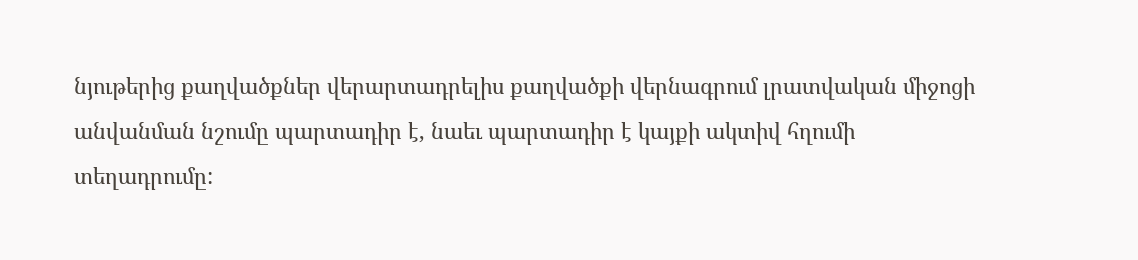նյութերից քաղվածքներ վերարտադրելիս քաղվածքի վերնագրում լրատվական միջոցի անվանման նշումը պարտադիր է, նաեւ պարտադիր է կայքի ակտիվ հղումի տեղադրումը: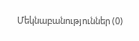Մեկնաբանություններ (0)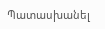Պատասխանել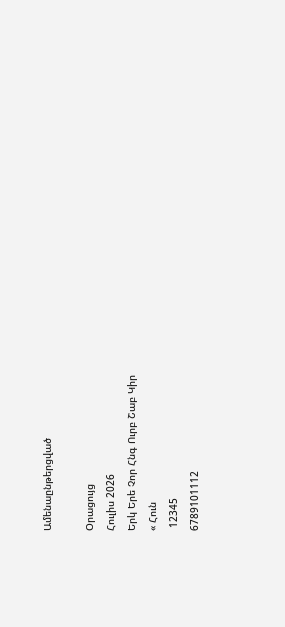Ամենաընթերցված

Օրացույց
Հուլիս 2026
Երկ Երե Չոր Հնգ Ուրբ Շաբ Կիր
« Հուն
 12345
6789101112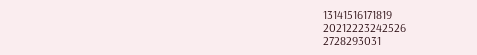13141516171819
20212223242526
2728293031